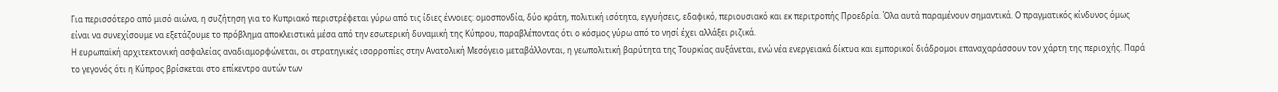Για περισσότερο από μισό αιώνα, η συζήτηση για το Κυπριακό περιστρέφεται γύρω από τις ίδιες έννοιες: ομοσπονδία, δύο κράτη, πολιτική ισότητα, εγγυήσεις, εδαφικό, περιουσιακό και εκ περιτροπής Προεδρία. Όλα αυτά παραμένουν σημαντικά. Ο πραγματικός κίνδυνος όμως είναι να συνεχίσουμε να εξετάζουμε το πρόβλημα αποκλειστικά μέσα από την εσωτερική δυναμική της Κύπρου, παραβλέποντας ότι ο κόσμος γύρω από το νησί έχει αλλάξει ριζικά.
Η ευρωπαϊκή αρχιτεκτονική ασφαλείας αναδιαμορφώνεται, οι στρατηγικές ισορροπίες στην Ανατολική Μεσόγειο μεταβάλλονται, η γεωπολιτική βαρύτητα της Τουρκίας αυξάνεται, ενώ νέα ενεργειακά δίκτυα και εμπορικοί διάδρομοι επαναχαράσσουν τον χάρτη της περιοχής. Παρά το γεγονός ότι η Κύπρος βρίσκεται στο επίκεντρο αυτών των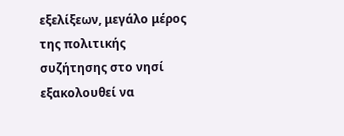εξελίξεων, μεγάλο μέρος της πολιτικής συζήτησης στο νησί εξακολουθεί να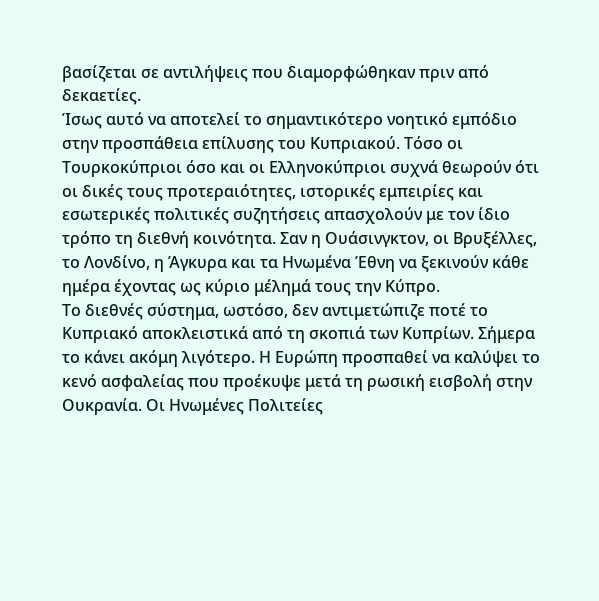βασίζεται σε αντιλήψεις που διαμορφώθηκαν πριν από δεκαετίες.
Ίσως αυτό να αποτελεί το σημαντικότερο νοητικό εμπόδιο στην προσπάθεια επίλυσης του Κυπριακού. Τόσο οι Τουρκοκύπριοι όσο και οι Ελληνοκύπριοι συχνά θεωρούν ότι οι δικές τους προτεραιότητες, ιστορικές εμπειρίες και εσωτερικές πολιτικές συζητήσεις απασχολούν με τον ίδιο τρόπο τη διεθνή κοινότητα. Σαν η Ουάσινγκτον, οι Βρυξέλλες, το Λονδίνο, η Άγκυρα και τα Ηνωμένα Έθνη να ξεκινούν κάθε ημέρα έχοντας ως κύριο μέλημά τους την Κύπρο.
Το διεθνές σύστημα, ωστόσο, δεν αντιμετώπιζε ποτέ το Κυπριακό αποκλειστικά από τη σκοπιά των Κυπρίων. Σήμερα το κάνει ακόμη λιγότερο. Η Ευρώπη προσπαθεί να καλύψει το κενό ασφαλείας που προέκυψε μετά τη ρωσική εισβολή στην Ουκρανία. Οι Ηνωμένες Πολιτείες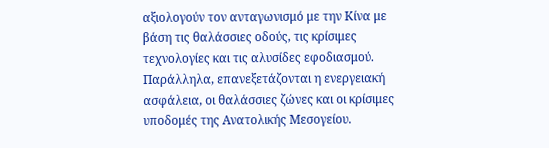αξιολογούν τον ανταγωνισμό με την Κίνα με βάση τις θαλάσσιες οδούς, τις κρίσιμες τεχνολογίες και τις αλυσίδες εφοδιασμού. Παράλληλα, επανεξετάζονται η ενεργειακή ασφάλεια, οι θαλάσσιες ζώνες και οι κρίσιμες υποδομές της Ανατολικής Μεσογείου.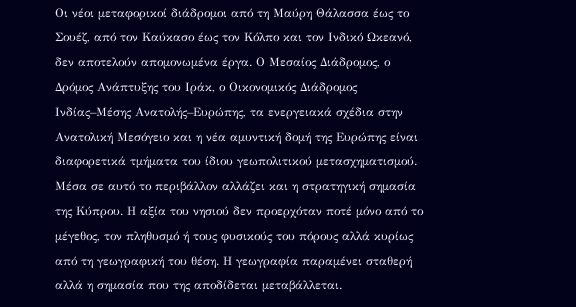Οι νέοι μεταφορικοί διάδρομοι από τη Μαύρη Θάλασσα έως το Σουέζ, από τον Καύκασο έως τον Κόλπο και τον Ινδικό Ωκεανό, δεν αποτελούν απομονωμένα έργα. Ο Μεσαίος Διάδρομος, ο Δρόμος Ανάπτυξης του Ιράκ, ο Οικονομικός Διάδρομος Ινδίας–Μέσης Ανατολής–Ευρώπης, τα ενεργειακά σχέδια στην Ανατολική Μεσόγειο και η νέα αμυντική δομή της Ευρώπης είναι διαφορετικά τμήματα του ίδιου γεωπολιτικού μετασχηματισμού.
Μέσα σε αυτό το περιβάλλον αλλάζει και η στρατηγική σημασία της Κύπρου. Η αξία του νησιού δεν προερχόταν ποτέ μόνο από το μέγεθος, τον πληθυσμό ή τους φυσικούς του πόρους αλλά κυρίως από τη γεωγραφική του θέση. Η γεωγραφία παραμένει σταθερή αλλά η σημασία που της αποδίδεται μεταβάλλεται.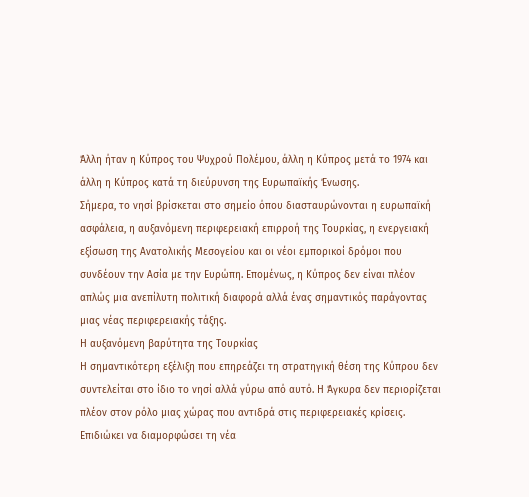Άλλη ήταν η Κύπρος του Ψυχρού Πολέμου, άλλη η Κύπρος μετά το 1974 και άλλη η Κύπρος κατά τη διεύρυνση της Ευρωπαϊκής Ένωσης.
Σήμερα, το νησί βρίσκεται στο σημείο όπου διασταυρώνονται η ευρωπαϊκή ασφάλεια, η αυξανόμενη περιφερειακή επιρροή της Τουρκίας, η ενεργειακή εξίσωση της Ανατολικής Μεσογείου και οι νέοι εμπορικοί δρόμοι που συνδέουν την Ασία με την Ευρώπη. Επομένως, η Κύπρος δεν είναι πλέον απλώς μια ανεπίλυτη πολιτική διαφορά αλλά ένας σημαντικός παράγοντας μιας νέας περιφερειακής τάξης.
Η αυξανόμενη βαρύτητα της Τουρκίας
Η σημαντικότερη εξέλιξη που επηρεάζει τη στρατηγική θέση της Κύπρου δεν συντελείται στο ίδιο το νησί αλλά γύρω από αυτό. Η Άγκυρα δεν περιορίζεται πλέον στον ρόλο μιας χώρας που αντιδρά στις περιφερειακές κρίσεις. Επιδιώκει να διαμορφώσει τη νέα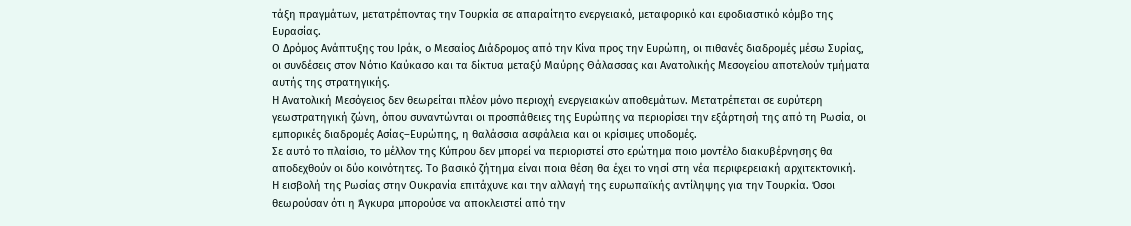τάξη πραγμάτων, μετατρέποντας την Τουρκία σε απαραίτητο ενεργειακό, μεταφορικό και εφοδιαστικό κόμβο της Ευρασίας.
Ο Δρόμος Ανάπτυξης του Ιράκ, ο Μεσαίος Διάδρομος από την Κίνα προς την Ευρώπη, οι πιθανές διαδρομές μέσω Συρίας, οι συνδέσεις στον Νότιο Καύκασο και τα δίκτυα μεταξύ Μαύρης Θάλασσας και Ανατολικής Μεσογείου αποτελούν τμήματα αυτής της στρατηγικής.
Η Ανατολική Μεσόγειος δεν θεωρείται πλέον μόνο περιοχή ενεργειακών αποθεμάτων. Μετατρέπεται σε ευρύτερη γεωστρατηγική ζώνη, όπου συναντώνται οι προσπάθειες της Ευρώπης να περιορίσει την εξάρτησή της από τη Ρωσία, οι εμπορικές διαδρομές Ασίας–Ευρώπης, η θαλάσσια ασφάλεια και οι κρίσιμες υποδομές.
Σε αυτό το πλαίσιο, το μέλλον της Κύπρου δεν μπορεί να περιοριστεί στο ερώτημα ποιο μοντέλο διακυβέρνησης θα αποδεχθούν οι δύο κοινότητες. Το βασικό ζήτημα είναι ποια θέση θα έχει το νησί στη νέα περιφερειακή αρχιτεκτονική.
Η εισβολή της Ρωσίας στην Ουκρανία επιτάχυνε και την αλλαγή της ευρωπαϊκής αντίληψης για την Τουρκία. Όσοι θεωρούσαν ότι η Άγκυρα μπορούσε να αποκλειστεί από την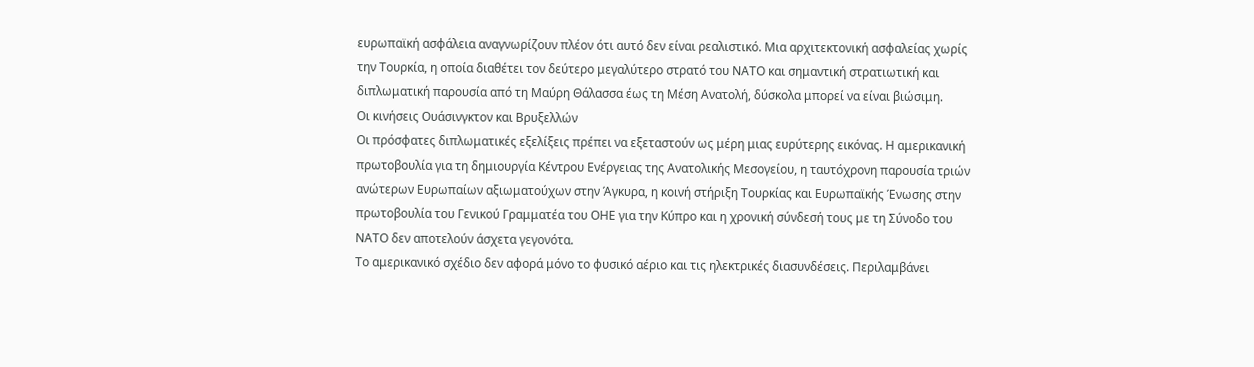ευρωπαϊκή ασφάλεια αναγνωρίζουν πλέον ότι αυτό δεν είναι ρεαλιστικό. Μια αρχιτεκτονική ασφαλείας χωρίς την Τουρκία, η οποία διαθέτει τον δεύτερο μεγαλύτερο στρατό του ΝΑΤΟ και σημαντική στρατιωτική και διπλωματική παρουσία από τη Μαύρη Θάλασσα έως τη Μέση Ανατολή, δύσκολα μπορεί να είναι βιώσιμη.
Οι κινήσεις Ουάσινγκτον και Βρυξελλών
Οι πρόσφατες διπλωματικές εξελίξεις πρέπει να εξεταστούν ως μέρη μιας ευρύτερης εικόνας. Η αμερικανική πρωτοβουλία για τη δημιουργία Κέντρου Ενέργειας της Ανατολικής Μεσογείου, η ταυτόχρονη παρουσία τριών ανώτερων Ευρωπαίων αξιωματούχων στην Άγκυρα, η κοινή στήριξη Τουρκίας και Ευρωπαϊκής Ένωσης στην πρωτοβουλία του Γενικού Γραμματέα του ΟΗΕ για την Κύπρο και η χρονική σύνδεσή τους με τη Σύνοδο του ΝΑΤΟ δεν αποτελούν άσχετα γεγονότα.
Το αμερικανικό σχέδιο δεν αφορά μόνο το φυσικό αέριο και τις ηλεκτρικές διασυνδέσεις. Περιλαμβάνει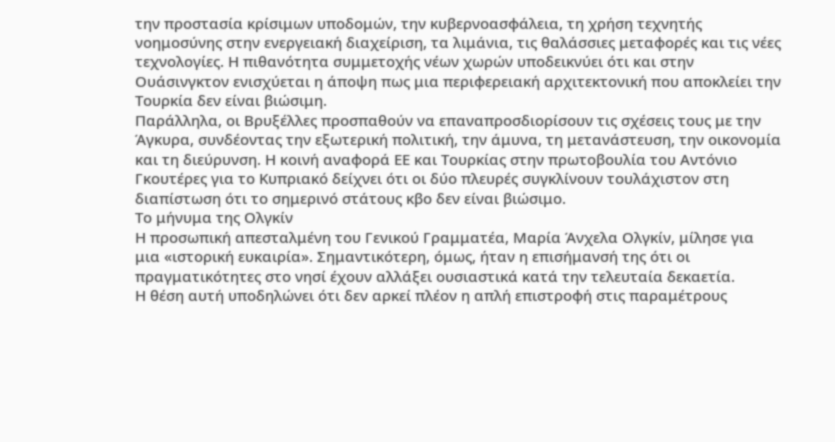την προστασία κρίσιμων υποδομών, την κυβερνοασφάλεια, τη χρήση τεχνητής νοημοσύνης στην ενεργειακή διαχείριση, τα λιμάνια, τις θαλάσσιες μεταφορές και τις νέες τεχνολογίες. Η πιθανότητα συμμετοχής νέων χωρών υποδεικνύει ότι και στην Ουάσινγκτον ενισχύεται η άποψη πως μια περιφερειακή αρχιτεκτονική που αποκλείει την Τουρκία δεν είναι βιώσιμη.
Παράλληλα, οι Βρυξέλλες προσπαθούν να επαναπροσδιορίσουν τις σχέσεις τους με την Άγκυρα, συνδέοντας την εξωτερική πολιτική, την άμυνα, τη μετανάστευση, την οικονομία και τη διεύρυνση. Η κοινή αναφορά ΕΕ και Τουρκίας στην πρωτοβουλία του Αντόνιο Γκουτέρες για το Κυπριακό δείχνει ότι οι δύο πλευρές συγκλίνουν τουλάχιστον στη διαπίστωση ότι το σημερινό στάτους κβο δεν είναι βιώσιμο.
Το μήνυμα της Ολγκίν
Η προσωπική απεσταλμένη του Γενικού Γραμματέα, Μαρία Άνχελα Ολγκίν, μίλησε για μια «ιστορική ευκαιρία». Σημαντικότερη, όμως, ήταν η επισήμανσή της ότι οι πραγματικότητες στο νησί έχουν αλλάξει ουσιαστικά κατά την τελευταία δεκαετία.
Η θέση αυτή υποδηλώνει ότι δεν αρκεί πλέον η απλή επιστροφή στις παραμέτρους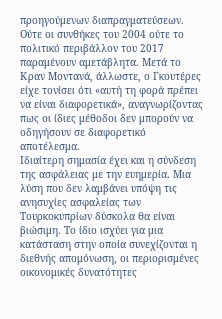προηγούμενων διαπραγματεύσεων. Ούτε οι συνθήκες του 2004 ούτε το πολιτικό περιβάλλον του 2017 παραμένουν αμετάβλητα. Μετά το Κραν Μοντανά, άλλωστε, ο Γκουτέρες είχε τονίσει ότι «αυτή τη φορά πρέπει να είναι διαφορετικά», αναγνωρίζοντας πως οι ίδιες μέθοδοι δεν μπορούν να οδηγήσουν σε διαφορετικό αποτέλεσμα.
Ιδιαίτερη σημασία έχει και η σύνδεση της ασφάλειας με την ευημερία. Μια λύση που δεν λαμβάνει υπόψη τις ανησυχίες ασφαλείας των Τουρκοκυπρίων δύσκολα θα είναι βιώσιμη. Το ίδιο ισχύει για μια κατάσταση στην οποία συνεχίζονται η διεθνής απομόνωση, οι περιορισμένες οικονομικές δυνατότητες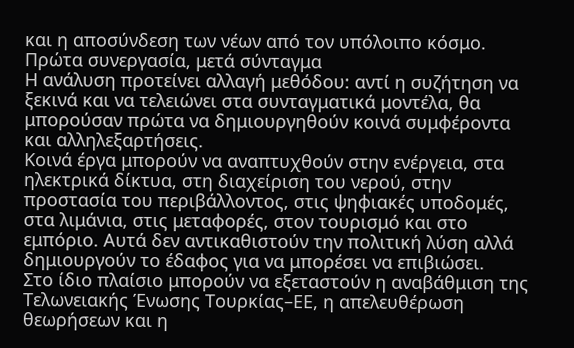και η αποσύνδεση των νέων από τον υπόλοιπο κόσμο.
Πρώτα συνεργασία, μετά σύνταγμα
Η ανάλυση προτείνει αλλαγή μεθόδου: αντί η συζήτηση να ξεκινά και να τελειώνει στα συνταγματικά μοντέλα, θα μπορούσαν πρώτα να δημιουργηθούν κοινά συμφέροντα και αλληλεξαρτήσεις.
Κοινά έργα μπορούν να αναπτυχθούν στην ενέργεια, στα ηλεκτρικά δίκτυα, στη διαχείριση του νερού, στην προστασία του περιβάλλοντος, στις ψηφιακές υποδομές, στα λιμάνια, στις μεταφορές, στον τουρισμό και στο εμπόριο. Αυτά δεν αντικαθιστούν την πολιτική λύση αλλά δημιουργούν το έδαφος για να μπορέσει να επιβιώσει.
Στο ίδιο πλαίσιο μπορούν να εξεταστούν η αναβάθμιση της Τελωνειακής Ένωσης Τουρκίας–ΕΕ, η απελευθέρωση θεωρήσεων και η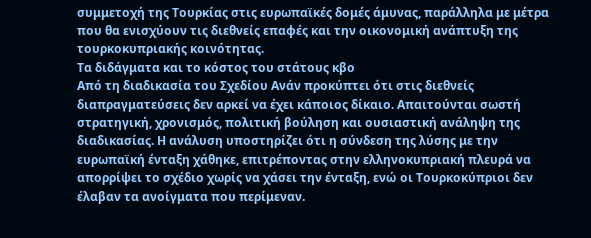συμμετοχή της Τουρκίας στις ευρωπαϊκές δομές άμυνας, παράλληλα με μέτρα που θα ενισχύουν τις διεθνείς επαφές και την οικονομική ανάπτυξη της τουρκοκυπριακής κοινότητας.
Τα διδάγματα και το κόστος του στάτους κβο
Από τη διαδικασία του Σχεδίου Ανάν προκύπτει ότι στις διεθνείς διαπραγματεύσεις δεν αρκεί να έχει κάποιος δίκαιο. Απαιτούνται σωστή στρατηγική, χρονισμός, πολιτική βούληση και ουσιαστική ανάληψη της διαδικασίας. Η ανάλυση υποστηρίζει ότι η σύνδεση της λύσης με την ευρωπαϊκή ένταξη χάθηκε, επιτρέποντας στην ελληνοκυπριακή πλευρά να απορρίψει το σχέδιο χωρίς να χάσει την ένταξη, ενώ οι Τουρκοκύπριοι δεν έλαβαν τα ανοίγματα που περίμεναν.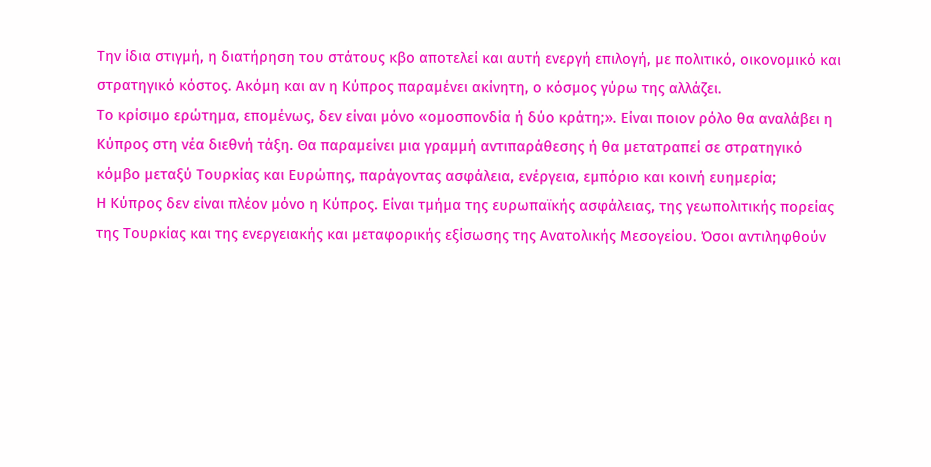Την ίδια στιγμή, η διατήρηση του στάτους κβο αποτελεί και αυτή ενεργή επιλογή, με πολιτικό, οικονομικό και στρατηγικό κόστος. Ακόμη και αν η Κύπρος παραμένει ακίνητη, ο κόσμος γύρω της αλλάζει.
Το κρίσιμο ερώτημα, επομένως, δεν είναι μόνο «ομοσπονδία ή δύο κράτη;». Είναι ποιον ρόλο θα αναλάβει η Κύπρος στη νέα διεθνή τάξη. Θα παραμείνει μια γραμμή αντιπαράθεσης ή θα μετατραπεί σε στρατηγικό κόμβο μεταξύ Τουρκίας και Ευρώπης, παράγοντας ασφάλεια, ενέργεια, εμπόριο και κοινή ευημερία;
Η Κύπρος δεν είναι πλέον μόνο η Κύπρος. Είναι τμήμα της ευρωπαϊκής ασφάλειας, της γεωπολιτικής πορείας της Τουρκίας και της ενεργειακής και μεταφορικής εξίσωσης της Ανατολικής Μεσογείου. Όσοι αντιληφθούν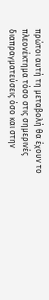πρώτοι αυτή τη μεταβολή θα έχουν το πλεονέκτημα τόσο στις σημερινές διαπραγματεύσεις όσο και στην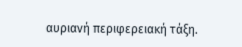αυριανή περιφερειακή τάξη.